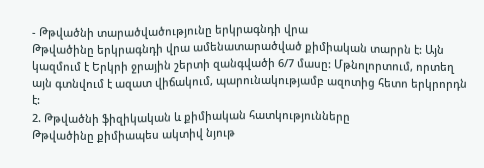- Թթվածնի տարածվածությունը երկրագնդի վրա
Թթվածինը երկրագնդի վրա ամենատարածված քիմիական տարրն է: Այն կազմում է Երկրի ջրային շերտի զանգվածի 6/7 մասը: Մթնոլորտում, որտեղ այն գտնվում է ազատ վիճակում, պարունակությամբ ազոտից հետո երկրորդն է:
2. Թթվածնի ֆիզիկական և քիմիական հատկությունները
Թթվածինը քիմիապես ակտիվ նյութ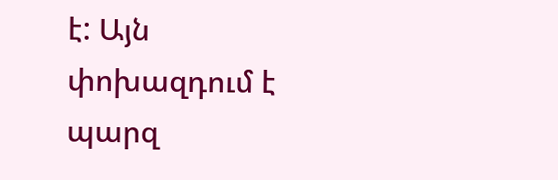է: Այն փոխազդում է պարզ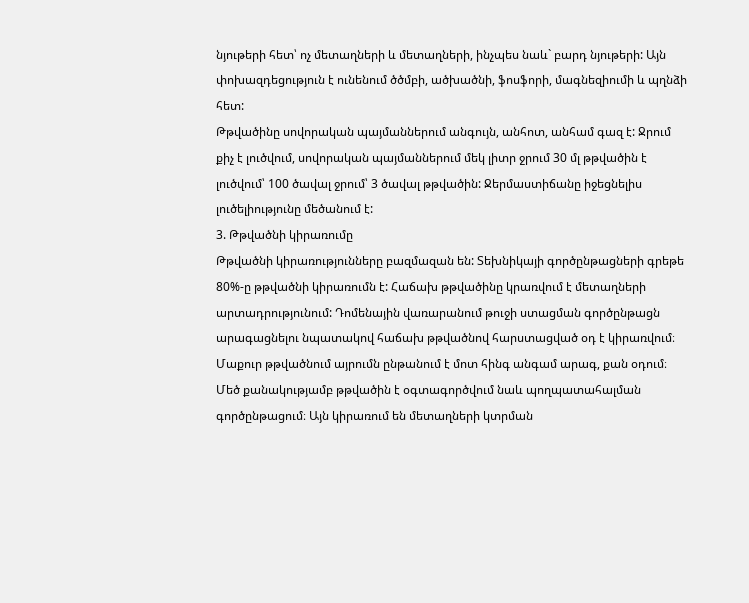նյութերի հետ՝ ոչ մետաղների և մետաղների, ինչպես նաև` բարդ նյութերի: Այն փոխազդեցություն է ունենում ծծմբի, ածխածնի, ֆոսֆորի, մագնեզիումի և պղնձի հետ:
Թթվածինը սովորական պայմաններում անգույն, անհոտ, անհամ գազ է: Ջրում քիչ է լուծվում, սովորական պայմաններում մեկ լիտր ջրում 30 մլ թթվածին է լուծվում՝ 100 ծավալ ջրում՝ 3 ծավալ թթվածին: Ջերմաստիճանը իջեցնելիս լուծելիությունը մեծանում է:
3. Թթվածնի կիրառումը
Թթվածնի կիրառությունները բազմազան են: Տեխնիկայի գործընթացների գրեթե 80%-ը թթվածնի կիրառումն է: Հաճախ թթվածինը կրառվում է մետաղների արտադրությունում: Դոմենային վառարանում թուջի ստացման գործընթացն արագացնելու նպատակով հաճախ թթվածնով հարստացված օդ է կիրառվում։ Մաքուր թթվածնում այրումն ընթանում է մոտ հինգ անգամ արագ, քան օդում։ Մեծ քանակությամբ թթվածին է օգտագործվում նաև պողպատահալման գործընթացում։ Այն կիրառում են մետաղների կտրման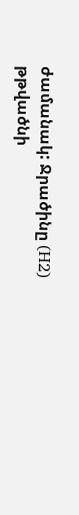ժամանակ: Ջրածինը (H2) թթվածնի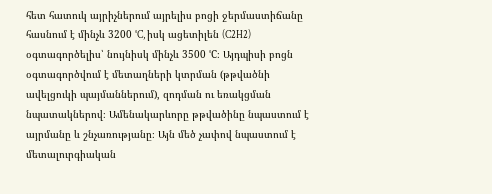հետ հատուկ այրիչներում այրելիս բոցի ջերմաստիճանը հասնում է մինչև 3200 °C, իսկ ացետիլեն (C2H2) օգտագործելիս՝ նույնիսկ մինչև 3500 °C։ Այդպիսի բոցն օգտագործվում է մետաղների կտրման (թթվածնի ավելցուկի պայմաններում), զոդման ու եռակցման նպատակներով։ Ամենակարևորը թթվածինը նպաստում է այրմանը և շնչառությանը։ Այն մեծ չափով նպաստում է մետալուրգիական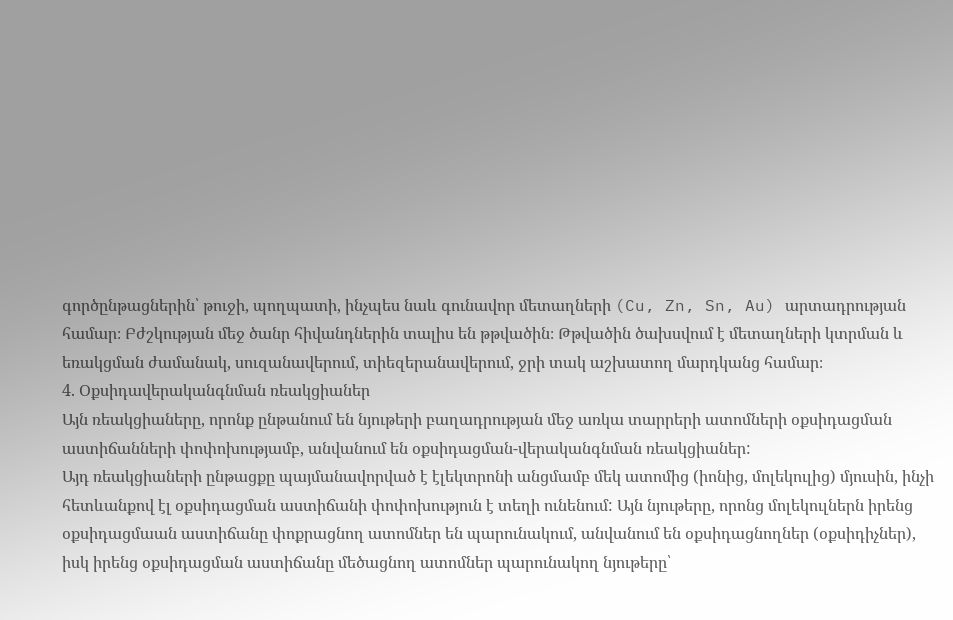գործընթացներին՝ թուջի, պողպատի, ինչպես նաև գունավոր մետաղների (Cu, Zn, Sn, Au) արտադրության համար։ Բժշկության մեջ ծանր հիվանդներին տալիս են թթվածին։ Թթվածին ծախսվում է մետաղների կտրման և եռակցման ժամանակ, սուզանավերում, տիեզերանավերում, ջրի տակ աշխատող մարդկանց համար։
4. Օքսիդավերականգնման ռեակցիաներ
Այն ռեակցիաները, որոնք ընթանում են նյութերի բաղադրության մեջ առկա տարրերի ատոմների օքսիդացման աստիճանների փոփոխությամբ, անվանում են օքսիդացման-վերականգնման ռեակցիաներ:
Այդ ռեակցիաների ընթացքը պայմանավորված է էլեկտրոնի անցմամբ մեկ ատոմից (իոնից, մոլեկուլից) մյուսին, ինչի հետևանքով էլ օքսիդացման աստիճանի փոփոխություն է տեղի ունենում: Այն նյութերը, որոնց մոլեկուլներն իրենց օքսիդացմաան աստիճանը փոքրացնող ատոմներ են պարունակում, անվանում են օքսիդացնողներ (օքսիդիչներ), իսկ իրենց օքսիդացման աստիճանը մեծացնող ատոմներ պարունակող նյութերը՝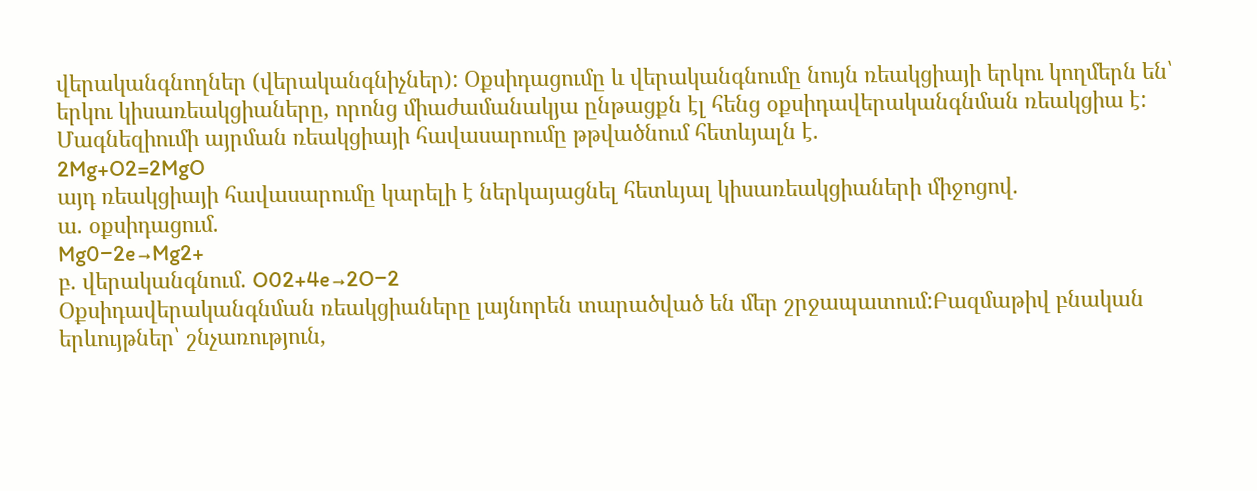վերականգնողներ (վերականգնիչներ): Օքսիդացումը և վերականգնումը նույն ռեակցիայի երկու կողմերն են՝ երկու կիսառեակցիաները, որոնց միաժամանակյա ընթացքն էլ հենց օքսիդավերականգնման ռեակցիա է:
Մագնեզիումի այրման ռեակցիայի հավասարումը թթվածնում հետևյալն է.
2Mg+O2=2MgO
այդ ռեակցիայի հավասարումը կարելի է ներկայացնել հետևյալ կիսառեակցիաների միջոցով.
ա. օքսիդացում.
Mg0−2e→Mg2+
բ. վերականգնում. O02+4e→2O−2
Օքսիդավերականգնման ռեակցիաները լայնորեն տարածված են մեր շրջապատում:Բազմաթիվ բնական երևույթներ՝ շնչառություն,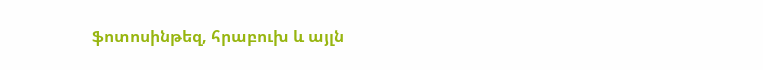ֆոտոսինթեզ, հրաբուխ և այլն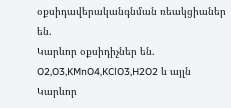օքսիդավերականգնման ռեակցիաներ են.
Կարևոր օքսիդիչներ են. O2,O3,KMnO4,KClO3,H2O2 և այլն
Կարևոր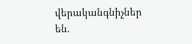վերականգնիչներ են.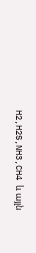H2,H2S,NH3,CH4 և այլն